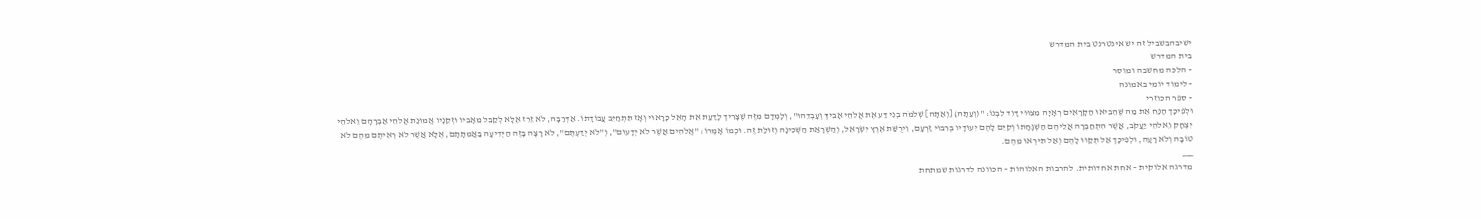ישיבהבשביל זה יש אינטרנט בית המדרש
בית המדרש
- הלכה מחשבה ומוסר
- לימוד יומי באמונה
- ספר הכוזרי
וּלְפִיכָך הַנַּח אֵת מַה שֶּׁהֵבִיאוּ הַקָּרָאִים רְאָיָה מִצִּוּוּי דָּוִד לִבְנוֹ: "(וְעַתָּה) [וְאַתָּה] שְׁלֹמֹה בְנִי דַּע אֶת אֱלֹהֵי אָבִיךָ וְעָבְדֵהוּ", וְלָמְדָם מִזֶּה שֶׁצָּרִיך לָדַעַת אֵת הָאֵל כָּרָאוּי וְאָז תִּתְחַיֵּב עֲבוֹדָתוֹ. אַדְּרַבָּה, לֹא זֵרֵז אֶלָּא לְקַבֵּל מֵאָבִיו וּזְקֵנָיו אֱמוּנַת אֱלֹהֵי אַבְרָהָם וֵאלֹהֵי יִצְחָק וֵאלֹהֵי יַעֲקֹב, אֲשֶׁר הִתְחַבְּרָה אֲלֵיהֶם הַשְׁגָּחָתוֹ וְקִיֵּם לָהֶם יִעוּדָיו בְּרִבּוּי זַרְעָם, וִירֻשַּׁת אֶרֶץ יִשְׂרָאֵל, וְהַשְׁרָאַת הַשְּׁכִינָה וְזוּלַת זֶה. וּכְמוֹ אָמְרוֹ: "אֱלֹהִים אֲשֶׁר לֹא יְדָעוּם", וְ"לֹא יְדַעְתֶּם", לֹא רָצָה בָּזֶה הַיְּדִיעָה בַּאֲמִתָּתָם, אֶלָּא אֲשֶׁר לֹא רְאִיתֶם מֵהֶם לֹא טוֹבָה וְלֹא רָעָה, וּלְפִיכָך אַל תְּקַוּוּ לָהֶם וְאַל תִּירְאוּ מֵהֶם.
___
מדרגה אלוקית – אחת אחדותית. להרבות האלוהות – הכוונה לדרגות שמתחת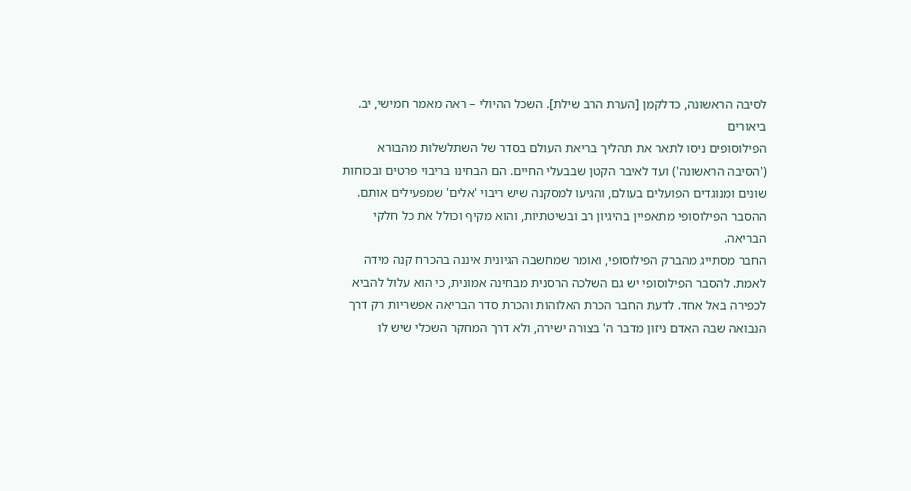לסיבה הראשונה, כדלקמן [הערת הרב שילת]. השכל ההיולי – ראה מאמר חמישי, יב.
ביאורים
הפילוסופים ניסו לתאר את תהליך בריאת העולם בסדר של השתלשלות מהבורא ('הסיבה הראשונה') ועד לאיבר הקטן שבבעלי החיים. הם הבחינו בריבוי פרטים ובכוחות שונים ומנוגדים הפועלים בעולם, והגיעו למסקנה שיש ריבוי 'אלים' שמפעילים אותם. ההסבר הפילוסופי מתאפיין בהיגיון רב ובשיטתיות, והוא מקיף וכולל את כל חלקי הבריאה.
החבר מסתייג מהברק הפילוסופי, ואומר שמחשבה הגיונית איננה בהכרח קנה מידה לאמת. להסבר הפילוסופי יש גם השלכה הרסנית מבחינה אמונית, כי הוא עלול להביא לכפירה באל אחד. לדעת החבר הכרת האלוהות והכרת סדר הבריאה אפשריות רק דרך הנבואה שבה האדם ניזון מדבר ה' בצורה ישירה, ולא דרך המחקר השכלי שיש לו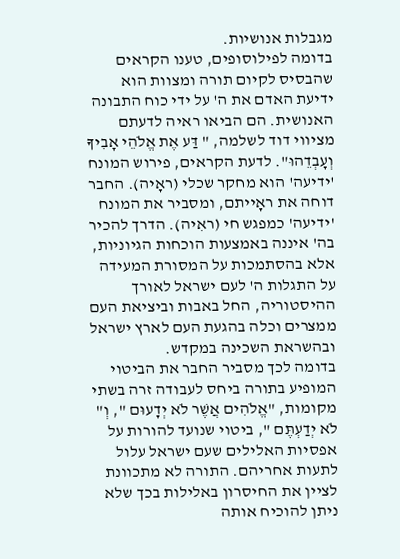מגבלות אנושיות.
בדומה לפילוסופים, טענו הקראים שהבסיס לקיום תורה ומצוות הוא ידיעת האדם את ה' על ידי כוח התבונה האנושית. הם הביאו ראיה לדעתם מציווי דוד לשלמה, " דַּע אֶת אֱלֹהֵי אָבִיךָ וְעָבְדֵהוּ". לדעת הקראים, פירוש המונח 'ידיעה' הוא מחקר שכלי (ראָיה). החבר דוחה את ראָייתם, ומסביר את המונח 'ידיעה' כמפגש חי (ראִיה). הדרך להכיר בה' איננה באמצעות הוכחות הגיוניות, אלא בהסתמכות על המסורת המעידה על התגלות ה' לעם ישראל לאורך ההיסטוריה, החל באבות וביציאת העם ממצרים וכלה בהגעת העם לארץ ישראל ובהשראת השכינה במקדש.
בדומה לכך מסביר החבר את הביטוי המופיע בתורה ביחס לעבודה זרה בשתי מקומות, "אֱלֹהִים אֲשֶׁר לֹא יְדָעוּם ", וְ" לֹא יְדַעְתֶּם ", ביטוי שנועד להורות על אפסיות האלילים שעם ישראל עלול לתעות אחריהם. התורה לא מתכוונת לציין את החיסרון באלילות בכך שלא ניתן להוכיח אותה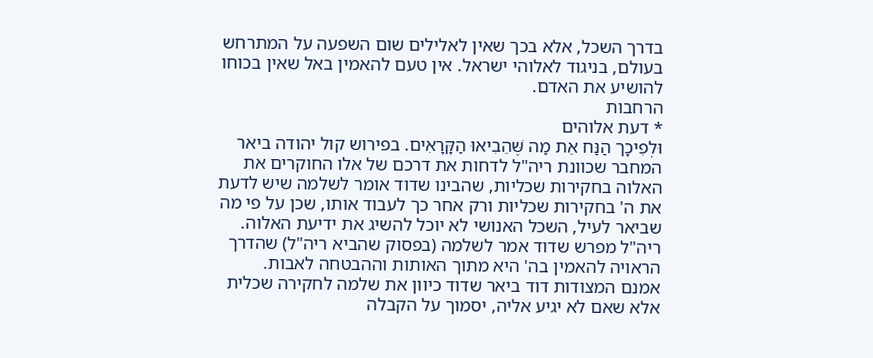בדרך השכל, אלא בכך שאין לאלילים שום השפעה על המתרחש בעולם, בניגוד לאלוהי ישראל. אין טעם להאמין באל שאין בכוחו להושיע את האדם.
הרחבות
* דעת אלוהים
וּלְפִיכָך הַנַּח אֵת מַה שֶּׁהֵבִיאוּ הַקָּרָאִים. בפירוש קול יהודה ביאר המחבר שכוונת ריה"ל לדחות את דרכם של אלו החוקרים את האלוה בחקירות שכליות, שהבינו שדוד אומר לשלמה שיש לדעת את ה' בחקירות שכליות ורק אחר כך לעבוד אותו, שכן על פי מה שביאר לעיל, השכל האנושי לא יוכל להשיג את ידיעת האלוה. ריה"ל מפרש שדוד אמר לשלמה (בפסוק שהביא ריה"ל) שהדרך הראויה להאמין בה' היא מתוך האותות וההבטחה לאבות.
אמנם המצודות דוד ביאר שדוד כיוון את שלמה לחקירה שכלית אלא שאם לא יגיע אליה, יסמוך על הקבלה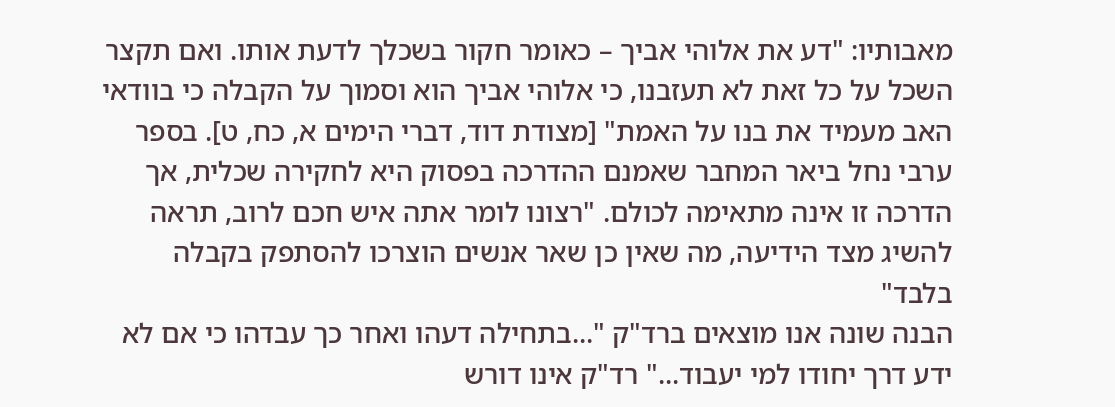מאבותיו: "דע את אלוהי אביך – כאומר חקור בשכלך לדעת אותו. ואם תקצר השכל על כל זאת לא תעזבנו, כי אלוהי אביך הוא וסמוך על הקבלה כי בוודאי האב מעמיד את בנו על האמת" [מצודת דוד, דברי הימים א, כח, ט]. בספר ערבי נחל ביאר המחבר שאמנם ההדרכה בפסוק היא לחקירה שכלית, אך הדרכה זו אינה מתאימה לכולם. "רצונו לומר אתה איש חכם לרוב, תראה להשיג מצד הידיעה, מה שאין כן שאר אנשים הוצרכו להסתפק בקבלה בלבד"
הבנה שונה אנו מוצאים ברד"ק "...בתחילה דעהו ואחר כך עבדהו כי אם לא ידע דרך יחודו למי יעבוד..." רד"ק אינו דורש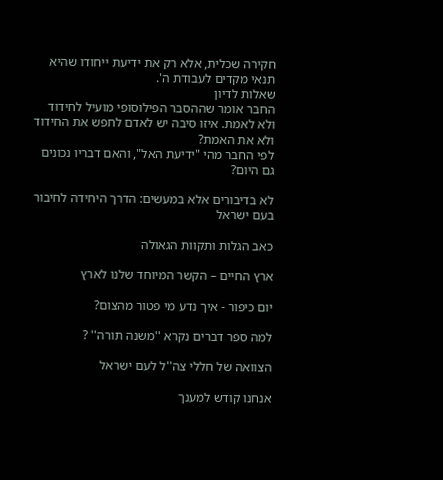חקירה שכלית, אלא רק את ידיעת ייחודו שהיא תנאי מקדים לעבודת ה'.
שאלות לדיון
החבר אומר שההסבר הפילוסופי מועיל לחידוד ולא לאמת. איזו סיבה יש לאדם לחפש את החידוד ולא את האמת?
לפי החבר מהי "ידיעת האל", והאם דבריו נכונים גם היום?

לא בדיבורים אלא במעשים: הדרך היחידה לחיבור בעם ישראל

כאב הגלות ותקוות הגאולה

ארץ החיים – הקשר המיוחד שלנו לארץ

יום כיפור - איך נדע מי פטור מהצום?

למה ספר דברים נקרא ''משנה תורה'' ?

הצוואה של חללי צה''ל לעם ישראל

אנחנו קודש למענך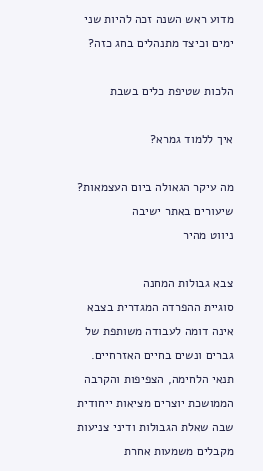מדוע ראש השנה זכה להיות שני ימים וכיצד מתנהלים בחג כזה?

הלכות שטיפת כלים בשבת

איך ללמוד גמרא?

מה עיקר הגאולה ביום העצמאות?
שיעורים באתר ישיבה
ניווט מהיר

צבא גבולות המחנה
סוגיית ההפרדה המגדרית בצבא אינה דומה לעבודה משותפת של גברים ונשים בחיים האזרחיים. תנאי הלחימה, הצפיפות והקרבה הממושכת יוצרים מציאות ייחודית שבה שאלת הגבולות ודיני צניעות מקבלים משמעות אחרת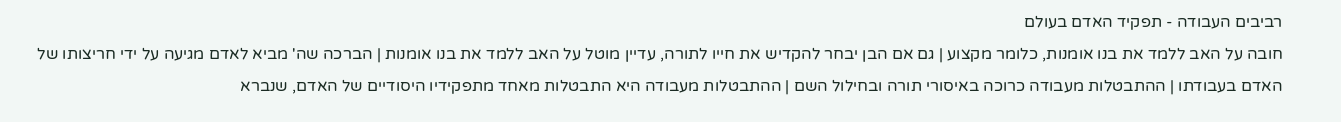רביבים העבודה - תפקיד האדם בעולם
חובה על האב ללמד את בנו אומנות, כלומר מקצוע | גם אם הבן יבחר להקדיש את חייו לתורה, עדיין מוטל על האב ללמד את בנו אומנות | הברכה שה' מביא לאדם מגיעה על ידי חריצותו של האדם בעבודתו | ההתבטלות מעבודה כרוכה באיסורי תורה ובחילול השם | ההתבטלות מעבודה היא התבטלות מאחד מתפקידיו היסודיים של האדם, שנברא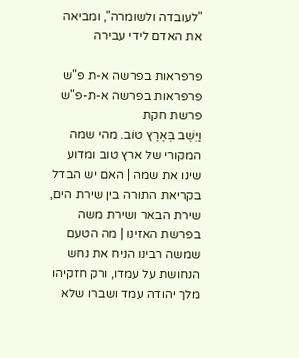"לעובדה ולשומרה", ומביאה את האדם לידי עבירה

פרפראות בפרשה א-ת פ"ש פרפראות בפרשה א-ת-פ"ש פרשת חקת
וַיֵּשֶׁב בְּאֶרֶץ טוֹב. מהי שמה המקורי של ארץ טוב ומדוע שינו את שמה | האם יש הבדל בקריאת התורה בין שירת הים, שירת הבאר ושירת משה בפרשת האזינו | מה הטעם שמשה רבינו הניח את נחש הנחושת על עמדו, ורק חזקיהו מלך יהודה עמד ושברו שלא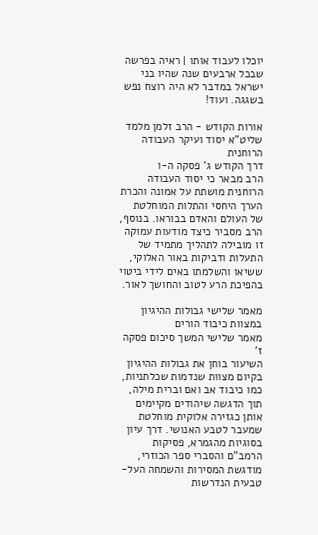יוכלו לעבוד אותו | ראיה בפרשה שבכל ארבעים שנה שהיו בני ישראל במדבר לא היה רוצח נפש בשגגה. ועוד!

אורות הקודש - הרב זלמן מלמד שליט"א יסוד ועיקר העבודה הרוחנית
דרך הקודש ג' פסקה ה-ו
הרב מבאר כי יסוד העבודה הרוחנית מושתת על אמונה והכרת הערך היחסי והתלות המוחלטת של העולם והאדם בבוראו. בנוסף, הרב מסביר כיצד מודעות עמוקה זו מובילה לתהליך מתמיד של התעלות ודביקות באור האלוקי, ששיאו והשלמתו באים לידי ביטוי בהפיכת הרע לטוב והחושך לאור.

מאמר שלישי גבולות ההיגיון במצוות כיבוד הורים
מאמר שלישי המשך סיכום פסקה ז'
השיעור בוחן את גבולות ההיגיון בקיום מצוות שנדמות שכלתניות, כמו כיבוד אב ואם וברית מילה, תוך הדגשה שיהודים מקיימים אותן כגזירה אלוקית מוחלטת שמעבר לטבע האנושי. דרך עיון בסוגיות מהגמרא, פסיקות הרמב"ם והסברי ספר הכוזרי, מודגשת המסירות והשמחה העל-טבעית הנדרשות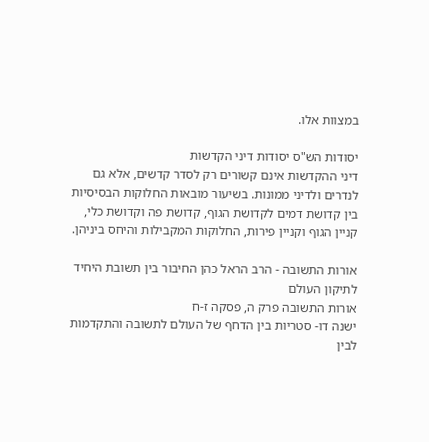במצוות אלו.

יסודות הש"ס יסודות דיני הקדשות
דיני ההקדשות אינם קשורים רק לסדר קדשים, אלא גם לנדרים ולדיני ממונות. בשיעור מובאות החלוקות הבסיסיות בין קדושת דמים לקדושת הגוף, קדושת פה וקדושת כלי, קניין הגוף וקניין פירות, החלוקות המקבילות והיחס ביניהן.

אורות התשובה - הרב הראל כהן החיבור בין תשובת היחיד לתיקון העולם
אורות התשובה פרק ה, פסקה ז-ח
ישנה דו- סטריות בין הדחף של העולם לתשובה והתקדמות לבין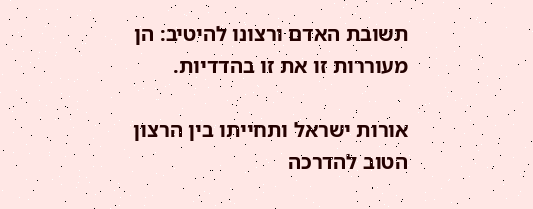תשובת האדם ורצונו להיטיב: הן מעוררות זו את זו בהדדיות.

אורות ישראל ותחייתו בין הרצון הטוב להדרכה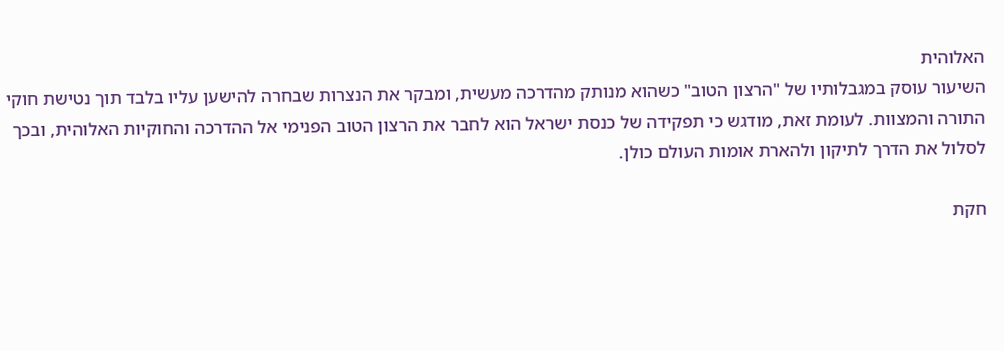האלוהית
השיעור עוסק במגבלותיו של "הרצון הטוב" כשהוא מנותק מהדרכה מעשית, ומבקר את הנצרות שבחרה להישען עליו בלבד תוך נטישת חוקי התורה והמצוות. לעומת זאת, מודגש כי תפקידה של כנסת ישראל הוא לחבר את הרצון הטוב הפנימי אל ההדרכה והחוקיות האלוהית, ובכך לסלול את הדרך לתיקון ולהארת אומות העולם כולן.

חקת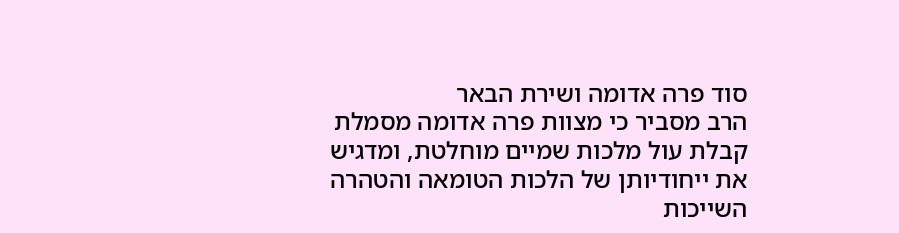סוד פרה אדומה ושירת הבאר
הרב מסביר כי מצוות פרה אדומה מסמלת קבלת עול מלכות שמיים מוחלטת, ומדגיש את ייחודיותן של הלכות הטומאה והטהרה השייכות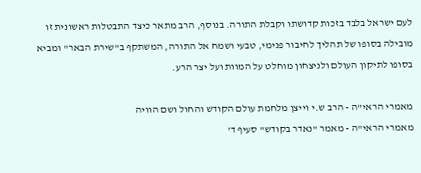לעם ישראל בלבד בזכות קדושתו וקבלת התורה. בנוסף, הרב מתאר כיצד התבטלות ראשונית זו מובילה בסופו של תהליך לחיבור פנימי, טבעי ושמח אל התורה, המשתקף ב"שירת הבאר" ומביא בסופו לתיקון העולם ולניצחון מוחלט על המוות ועל יצר הרע.

מאמרי הראי"ה - הרב ש.י וייצן מלחמת עולם הקודש והחול ושם הוויה
מאמרי הראי"ה - מאמר "נאדר בקודש" סעיף ד'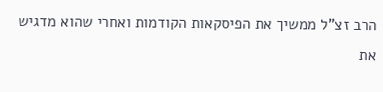הרב זצ"ל ממשיך את הפיסקאות הקודמות ואחרי שהוא מדגיש את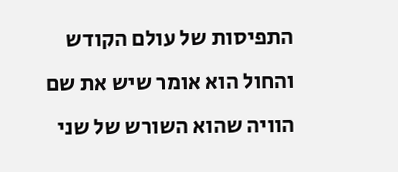התפיסות של עולם הקודש והחול הוא אומר שיש את שם הוויה שהוא השורש של שני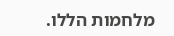מלחמות הללו.